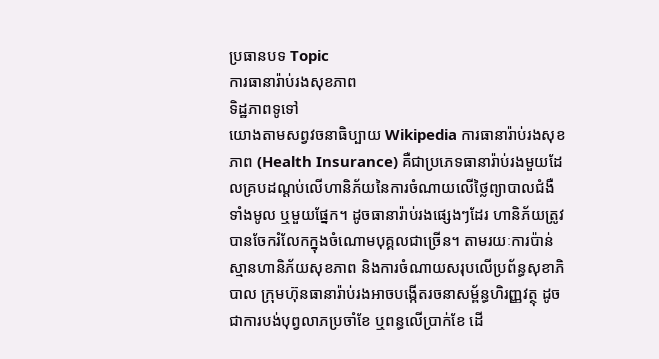ប្រធានបទ Topic
ការធានារ៉ាប់រងសុខភាព
ទិដ្ឋភាពទូទៅ
យោងតាមសព្វវចនាធិប្បាយ Wikipedia ការធានារ៉ាប់រងសុខភាព (Health Insurance) គឺជាប្រភេទធានារ៉ាប់រងមួយដែលគ្របដណ្តប់លើហានិភ័យនៃការចំណាយលើថ្លៃព្យាបាលជំងឺទាំងមូល ឬមួយផ្នែក។ ដូចធានារ៉ាប់រងផ្សេងៗដែរ ហានិភ័យត្រូវបានចែករំលែកក្នុងចំណោមបុគ្គលជាច្រើន។ តាមរយៈការប៉ាន់ស្មានហានិភ័យសុខភាព និងការចំណាយសរុបលើប្រព័ន្ធសុខាភិបាល ក្រុមហ៊ុនធានារ៉ាប់រងអាចបង្កើតរចនាសម្ព័ន្ធហិរញ្ញវត្ថុ ដូចជាការបង់បុព្វលាភប្រចាំខែ ឬពន្ធលើប្រាក់ខែ ដើ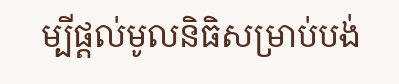ម្បីផ្តល់មូលនិធិសម្រាប់បង់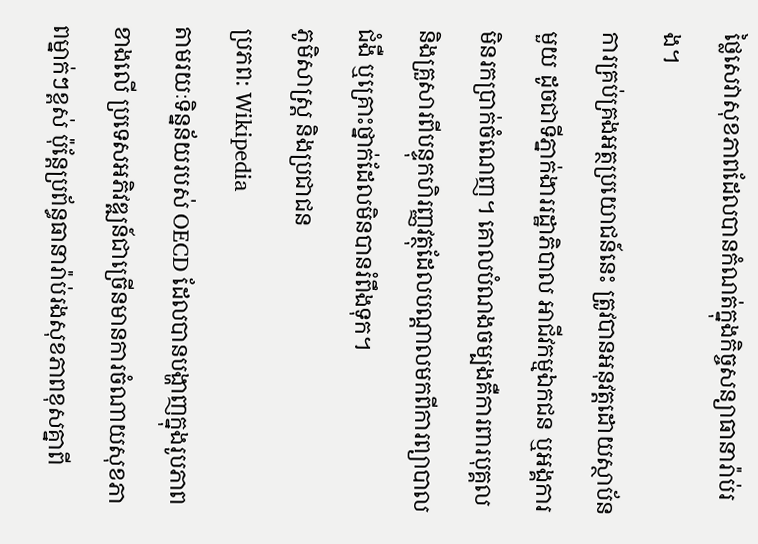ថ្លៃសេវាសុខភាពដែលបានកំណត់ក្នុងកិច្ចសន្យាធានារ៉ាប់រង។
ការគ្រប់គ្រងអត្ថប្រយោជន៍នេះ ត្រូវបានអនុវត្តដោយស្ថាប័នមួយ ដូចជាទីភ្នាក់ងាររដ្ឋាភិបាល អាជីវកម្មឯកជន ឬអង្គការមិនរកប្រាក់ចំណេញ។ គោលបំណងចម្បងគឺការពារបុគ្គល និងគ្រួសារពីបន្ទុកហិរញ្ញវត្ថុដែលបណ្តាលមកពីការព្យាបាលជំងឺ ឬគ្រោះថ្នាក់ដែលមិនបានរំពឹងទុក។
ភូមិសាស្ត្រ និងប្រជាជន
ប្រភព: Wikipedia
តាមរយៈទិន្នន័យរបស់ OECD ដែលបានបង្ហាញក្នុងរូបភាពខាងលើ ប្រទេសអភិវឌ្ឍន៍ជាច្រើនមានការចំណាយសុខភាពម្នាក់ៗខ្ពស់ ប៉ុន្តែប្រព័ន្ធធានារ៉ាប់រងសុខភាពខុសគ្នាពី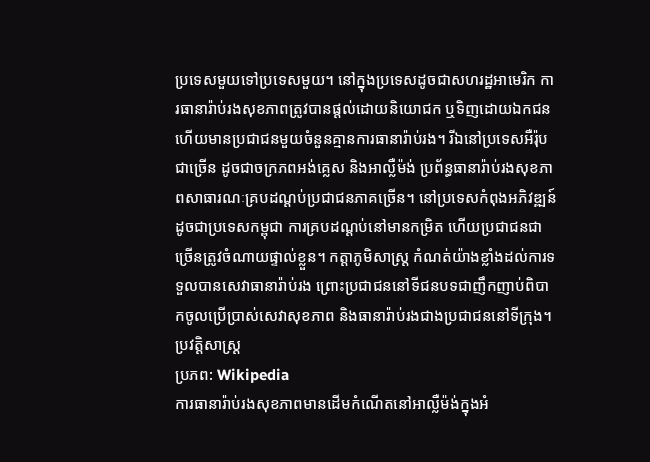ប្រទេសមួយទៅប្រទេសមួយ។ នៅក្នុងប្រទេសដូចជាសហរដ្ឋអាមេរិក ការធានារ៉ាប់រងសុខភាពត្រូវបានផ្តល់ដោយនិយោជក ឬទិញដោយឯកជន ហើយមានប្រជាជនមួយចំនួនគ្មានការធានារ៉ាប់រង។ រីឯនៅប្រទេសអឺរ៉ុបជាច្រើន ដូចជាចក្រភពអង់គ្លេស និងអាល្លឺម៉ង់ ប្រព័ន្ធធានារ៉ាប់រងសុខភាពសាធារណៈគ្របដណ្តប់ប្រជាជនភាគច្រើន។ នៅប្រទេសកំពុងអភិវឌ្ឍន៍ ដូចជាប្រទេសកម្ពុជា ការគ្របដណ្តប់នៅមានកម្រិត ហើយប្រជាជនជាច្រើនត្រូវចំណាយផ្ទាល់ខ្លួន។ កត្តាភូមិសាស្ត្រ កំណត់យ៉ាងខ្លាំងដល់ការទទួលបានសេវាធានារ៉ាប់រង ព្រោះប្រជាជននៅទីជនបទជាញឹកញាប់ពិបាកចូលប្រើប្រាស់សេវាសុខភាព និងធានារ៉ាប់រងជាងប្រជាជននៅទីក្រុង។
ប្រវត្តិសាស្ត្រ
ប្រភព: Wikipedia
ការធានារ៉ាប់រងសុខភាពមានដើមកំណើតនៅអាល្លឺម៉ង់ក្នុងអំ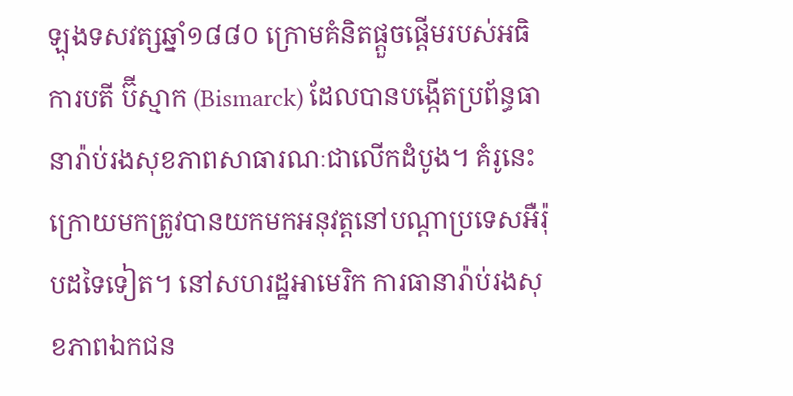ឡុងទសវត្សឆ្នាំ១៨៨០ ក្រោមគំនិតផ្តួចផ្តើមរបស់អធិការបតី ប៊ីស្មាក (Bismarck) ដែលបានបង្កើតប្រព័ន្ធធានារ៉ាប់រងសុខភាពសាធារណៈជាលើកដំបូង។ គំរូនេះក្រោយមកត្រូវបានយកមកអនុវត្តនៅបណ្តាប្រទេសអឺរ៉ុបដទៃទៀត។ នៅសហរដ្ឋអាមេរិក ការធានារ៉ាប់រងសុខភាពឯកជន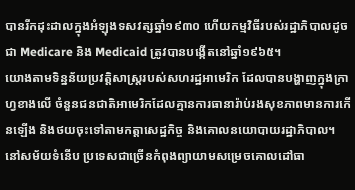បានរីកដុះដាលក្នុងអំឡុងទសវត្សឆ្នាំ១៩៣០ ហើយកម្មវិធីរបស់រដ្ឋាភិបាលដូចជា Medicare និង Medicaid ត្រូវបានបង្កើតនៅឆ្នាំ១៩៦៥។
យោងតាមទិន្នន័យប្រវត្តិសាស្ត្ររបស់សហរដ្ឋអាមេរិក ដែលបានបង្ហាញក្នុងក្រាហ្វខាងលើ ចំនួនជនជាតិអាមេរិកដែលគ្មានការធានារ៉ាប់រងសុខភាពមានការកើនឡើង និងថយចុះទៅតាមកត្តាសេដ្ឋកិច្ច និងគោលនយោបាយរដ្ឋាភិបាល។ នៅសម័យទំនើប ប្រទេសជាច្រើនកំពុងព្យាយាមសម្រេចគោលដៅធា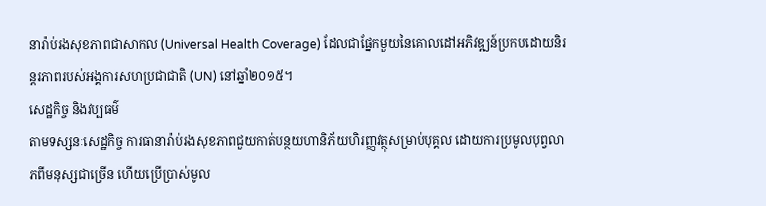នារ៉ាប់រងសុខភាពជាសាកល (Universal Health Coverage) ដែលជាផ្នែកមួយនៃគោលដៅអភិវឌ្ឍន៍ប្រកបដោយនិរន្តរភាពរបស់អង្គការសហប្រជាជាតិ (UN) នៅឆ្នាំ២០១៥។
សេដ្ឋកិច្ច និងវប្បធម៌
តាមទស្សនៈសេដ្ឋកិច្ច ការធានារ៉ាប់រងសុខភាពជួយកាត់បន្ថយហានិភ័យហិរញ្ញវត្ថុសម្រាប់បុគ្គល ដោយការប្រមូលបុព្វលាភពីមនុស្សជាច្រើន ហើយប្រើប្រាស់មូល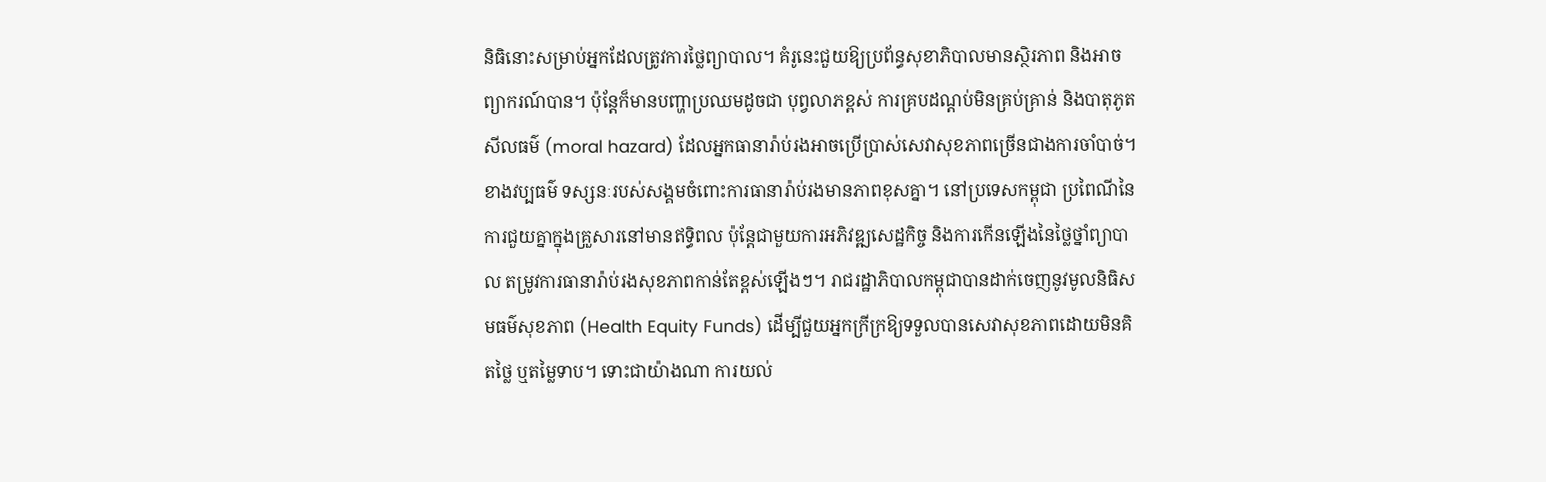និធិនោះសម្រាប់អ្នកដែលត្រូវការថ្លៃព្យាបាល។ គំរូនេះជួយឱ្យប្រព័ន្ធសុខាភិបាលមានស្ថិរភាព និងអាចព្យាករណ៍បាន។ ប៉ុន្តែក៏មានបញ្ហាប្រឈមដូចជា បុព្វលាភខ្ពស់ ការគ្របដណ្តប់មិនគ្រប់គ្រាន់ និងបាតុភូតសីលធម៌ (moral hazard) ដែលអ្នកធានារ៉ាប់រងអាចប្រើប្រាស់សេវាសុខភាពច្រើនជាងការចាំបាច់។
ខាងវប្បធម៌ ទស្សនៈរបស់សង្គមចំពោះការធានារ៉ាប់រងមានភាពខុសគ្នា។ នៅប្រទេសកម្ពុជា ប្រពៃណីនៃការជួយគ្នាក្នុងគ្រួសារនៅមានឥទ្ធិពល ប៉ុន្តែជាមួយការអភិវឌ្ឍសេដ្ឋកិច្ច និងការកើនឡើងនៃថ្លៃថ្នាំព្យាបាល តម្រូវការធានារ៉ាប់រងសុខភាពកាន់តែខ្ពស់ឡើងៗ។ រាជរដ្ឋាភិបាលកម្ពុជាបានដាក់ចេញនូវមូលនិធិសមធម៌សុខភាព (Health Equity Funds) ដើម្បីជួយអ្នកក្រីក្រឱ្យទទួលបានសេវាសុខភាពដោយមិនគិតថ្លៃ ឬតម្លៃទាប។ ទោះជាយ៉ាងណា ការយល់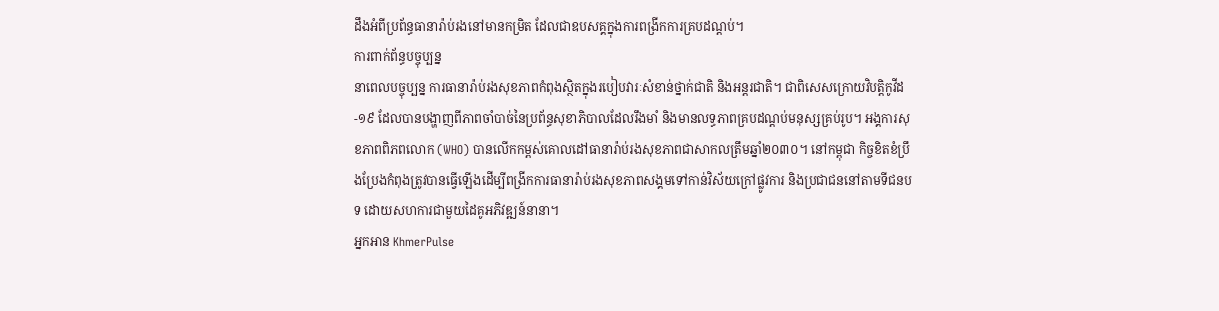ដឹងអំពីប្រព័ន្ធធានារ៉ាប់រងនៅមានកម្រិត ដែលជាឧបសគ្គក្នុងការពង្រីកការគ្របដណ្តប់។
ការពាក់ព័ន្ធបច្ចុប្បន្ន
នាពេលបច្ចុប្បន្ន ការធានារ៉ាប់រងសុខភាពកំពុងស្ថិតក្នុងរបៀបវារៈសំខាន់ថ្នាក់ជាតិ និងអន្តរជាតិ។ ជាពិសេសក្រោយវិបត្តិកូវីដ-១៩ ដែលបានបង្ហាញពីភាពចាំបាច់នៃប្រព័ន្ធសុខាភិបាលដែលរឹងមាំ និងមានលទ្ធភាពគ្របដណ្តប់មនុស្សគ្រប់រូប។ អង្គការសុខភាពពិភពលោក (WHO) បានលើកកម្ពស់គោលដៅធានារ៉ាប់រងសុខភាពជាសាកលត្រឹមឆ្នាំ២០៣០។ នៅកម្ពុជា កិច្ចខិតខំប្រឹងប្រែងកំពុងត្រូវបានធ្វើឡើងដើម្បីពង្រីកការធានារ៉ាប់រងសុខភាពសង្គមទៅកាន់វិស័យក្រៅផ្លូវការ និងប្រជាជននៅតាមទីជនបទ ដោយសហការជាមួយដៃគូអភិវឌ្ឍន៍នានា។
អ្នកអាន KhmerPulse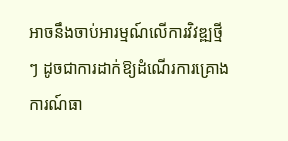អាចនឹងចាប់អារម្មណ៍លើការវិវឌ្ឍថ្មីៗ ដូចជាការដាក់ឱ្យដំណើរការគ្រោងការណ៍ធា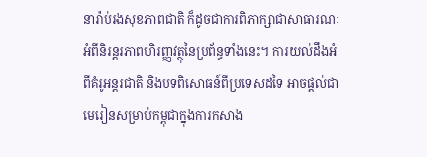នារ៉ាប់រងសុខភាពជាតិ ក៏ដូចជាការពិភាក្សាជាសាធារណៈអំពីនិរន្តរភាពហិរញ្ញវត្ថុនៃប្រព័ន្ធទាំងនេះ។ ការយល់ដឹងអំពីគំរូអន្តរជាតិ និងបទពិសោធន៍ពីប្រទេសដទៃ អាចផ្តល់ជាមេរៀនសម្រាប់កម្ពុជាក្នុងការកសាង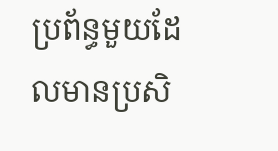ប្រព័ន្ធមួយដែលមានប្រសិ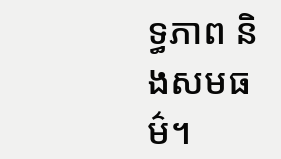ទ្ធភាព និងសមធម៌។